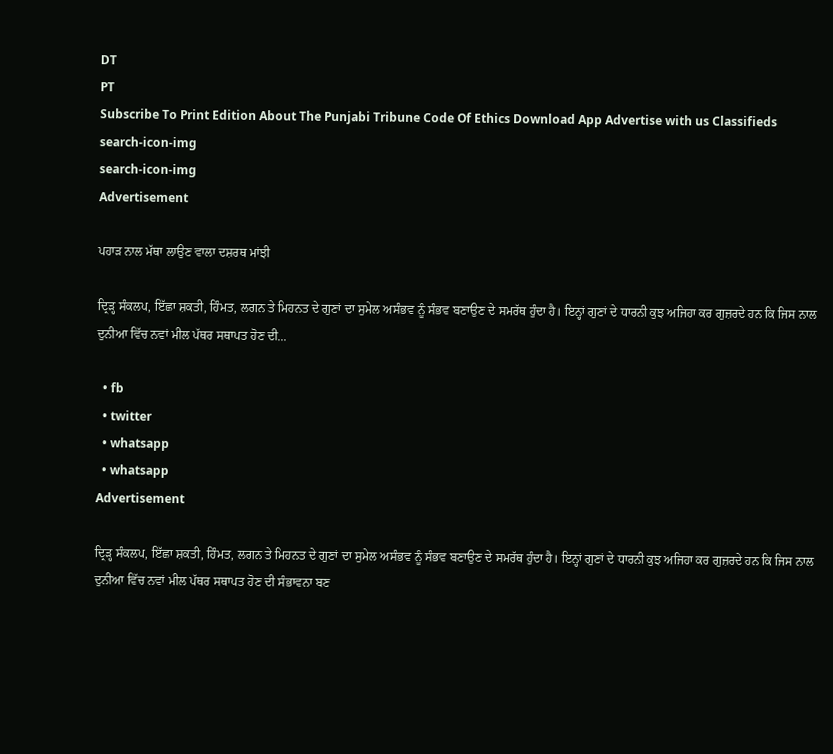DT
PT
Subscribe To Print Edition About The Punjabi Tribune Code Of Ethics Download App Advertise with us Classifieds
search-icon-img
search-icon-img
Advertisement

ਪਹਾੜ ਨਾਲ ਮੱਥਾ ਲਾਉਣ ਵਾਲਾ ਦਸ਼ਰਥ ਮਾਂਝੀ

ਦ੍ਰਿੜ੍ਹ ਸੰਕਲਪ, ਇੱਛਾ ਸ਼ਕਤੀ, ਹਿੰਮਤ, ਲਗਨ ਤੇ ਮਿਹਨਤ ਦੇ ਗੁਣਾਂ ਦਾ ਸੁਮੇਲ ਅਸੰਭਵ ਨੂੰ ਸੰਭਵ ਬਣਾਉਣ ਦੇ ਸਮਰੱਥ ਹੁੰਦਾ ਹੈ। ਇਨ੍ਹਾਂ ਗੁਣਾਂ ਦੇ ਧਾਰਨੀ ਕੁਝ ਅਜਿਹਾ ਕਰ ਗੁਜ਼ਰਦੇ ਹਨ ਕਿ ਜਿਸ ਨਾਲ ਦੁਨੀਆ ਵਿੱਚ ਨਵਾਂ ਮੀਲ ਪੱਥਰ ਸਥਾਪਤ ਹੋਣ ਦੀ...

  • fb
  • twitter
  • whatsapp
  • whatsapp
Advertisement

ਦ੍ਰਿੜ੍ਹ ਸੰਕਲਪ, ਇੱਛਾ ਸ਼ਕਤੀ, ਹਿੰਮਤ, ਲਗਨ ਤੇ ਮਿਹਨਤ ਦੇ ਗੁਣਾਂ ਦਾ ਸੁਮੇਲ ਅਸੰਭਵ ਨੂੰ ਸੰਭਵ ਬਣਾਉਣ ਦੇ ਸਮਰੱਥ ਹੁੰਦਾ ਹੈ। ਇਨ੍ਹਾਂ ਗੁਣਾਂ ਦੇ ਧਾਰਨੀ ਕੁਝ ਅਜਿਹਾ ਕਰ ਗੁਜ਼ਰਦੇ ਹਨ ਕਿ ਜਿਸ ਨਾਲ ਦੁਨੀਆ ਵਿੱਚ ਨਵਾਂ ਮੀਲ ਪੱਥਰ ਸਥਾਪਤ ਹੋਣ ਦੀ ਸੰਭਾਵਨਾ ਬਣ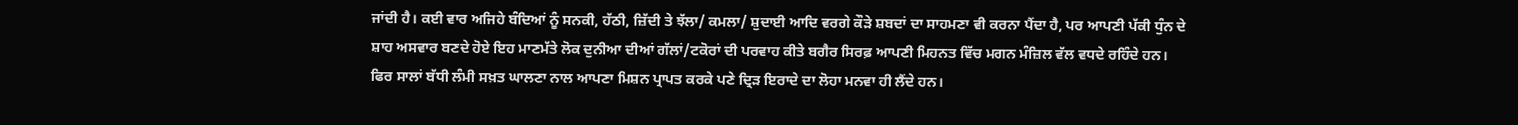ਜਾਂਦੀ ਹੈ। ਕਈ ਵਾਰ ਅਜਿਹੇ ਬੰਦਿਆਂ ਨੂੰ ਸਨਕੀ, ਹੱਠੀ, ਜ਼ਿੱਦੀ ਤੇ ਝੱਲਾ/ ਕਮਲਾ/ ਸ਼ੁਦਾਈ ਆਦਿ ਵਰਗੇ ਕੌੜੇ ਸ਼ਬਦਾਂ ਦਾ ਸਾਹਮਣਾ ਵੀ ਕਰਨਾ ਪੈਂਦਾ ਹੈ, ਪਰ ਆਪਣੀ ਪੱਕੀ ਧੁੰਨ ਦੇ ਸ਼ਾਹ ਅਸਵਾਰ ਬਣਦੇ ਹੋਏ ਇਹ ਮਾਣਮੱਤੇ ਲੋਕ ਦੁਨੀਆ ਦੀਆਂ ਗੱਲਾਂ/ਟਕੋਰਾਂ ਦੀ ਪਰਵਾਹ ਕੀਤੇ ਬਗੈਰ ਸਿਰਫ਼ ਆਪਣੀ ਮਿਹਨਤ ਵਿੱਚ ਮਗਨ ਮੰਜ਼ਿਲ ਵੱਲ ਵਧਦੇ ਰਹਿੰਦੇ ਹਨ। ਫਿਰ ਸਾਲਾਂ ਬੱਧੀ ਲੰਮੀ ਸਖ਼ਤ ਘਾਲਣਾ ਨਾਲ ਆਪਣਾ ਮਿਸ਼ਨ ਪ੍ਰਾਪਤ ਕਰਕੇ ਪਣੇ ਦ੍ਰਿੜ ਇਰਾਦੇ ਦਾ ਲੋਹਾ ਮਨਵਾ ਹੀ ਲੈਂਦੇ ਹਨ।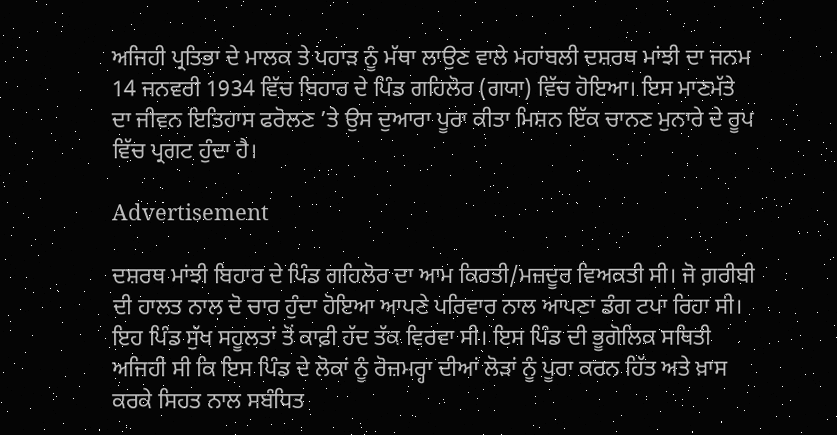ਅਜਿਹੀ ਪ੍ਰਤਿਭਾ ਦੇ ਮਾਲਕ ਤੇ ਪਹਾੜ ਨੂੰ ਮੱਥਾ ਲਾਉਣ ਵਾਲੇ ਮਹਾਂਬਲੀ ਦਸ਼ਰਥ ਮਾਂਝੀ ਦਾ ਜਨਮ 14 ਜਨਵਰੀ 1934 ਵਿੱਚ ਬਿਹਾਰ ਦੇ ਪਿੰਡ ਗਹਿਲੋਰ (ਗਯਾ) ਵਿੱਚ ‌ਹੋਇਆ। ਇਸ ਮਾਣਮੱਤੇ ਦਾ ਜੀਵਨ ਇਤਿਹਾਸ ਫਰੋਲਣ ’ਤੇ ਉਸ ਦੁਆਰਾ ਪੂਰਾ ਕੀਤਾ ਮਿਸ਼ਨ ਇੱਕ ਚਾਨਣ ਮੁਨਾਰੇ ਦੇ ਰੂਪ ਵਿੱਚ ਪ੍ਰਗਟ ਹੁੰਦਾ ਹੈ।

Advertisement

ਦਸ਼ਰਥ ਮਾਂਝੀ ਬਿਹਾਰ ਦੇ ਪਿੰਡ ਗਹਿਲੋਰ ਦਾ ਆਮ ਕਿਰਤੀ/ਮਜ਼ਦੂਰ ਵਿਅਕਤੀ ਸੀ। ਜੋ ਗ਼ਰੀਬੀ ਦੀ ਹਾਲਤ ਨਾਲ ਦੋ ਚਾਰ ਹੁੰਦਾ ਹੋਇਆ ਆਪਣੇ ਪਰਿਵਾਰ ਨਾਲ ਆਪਣਾ ਡੰਗ ਟਪਾ ਰਿਹਾ ਸੀ। ਇਹ ਪਿੰਡ ਸੁੱਖ ਸਹੂਲਤਾਂ ਤੋਂ ਕਾਫ਼ੀ ਹੱਦ ਤੱਕ ਵਿਰਵਾ ਸੀ। ਇਸ ਪਿੰਡ ਦੀ ਭੂਗੋਲਿਕ ਸਥਿਤੀ ਅਜਿਹੀ ਸੀ ਕਿ ਇਸ ਪਿੰਡ ਦੇ ਲੋਕਾਂ ਨੂੰ ਰੋਜ਼ਮਰ੍ਹਾ ਦੀਆਂ ਲੋੜਾਂ ਨੂੰ ਪੂਰਾ ਕਰਨ ਹਿੱਤ ਅਤੇ ਖ਼ਾਸ ਕਰਕੇ ਸਿਹਤ ਨਾਲ ਸਬੰਧਿਤ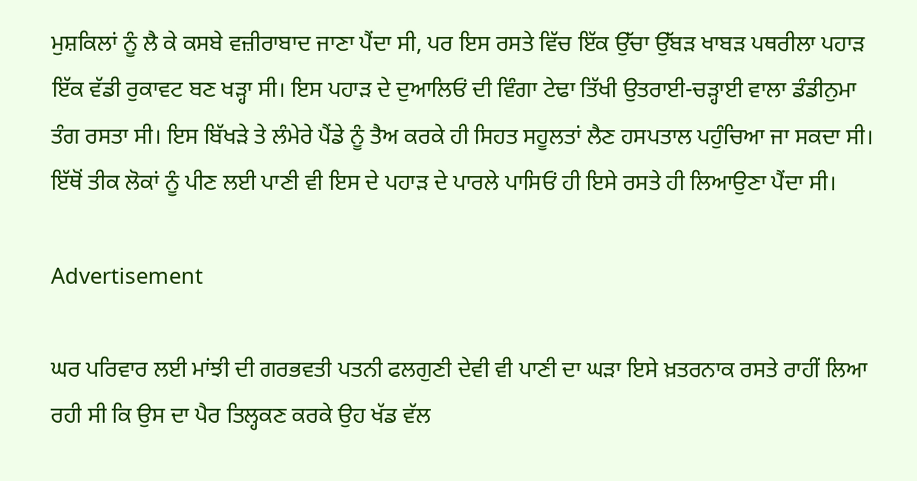ਮੁਸ਼ਕਿਲਾਂ ਨੂੰ ਲੈ ਕੇ ਕਸਬੇ ਵਜ਼ੀਰਾਬਾਦ ਜਾਣਾ ਪੈਂਦਾ ਸੀ, ਪਰ ਇਸ ਰਸਤੇ ਵਿੱਚ ਇੱਕ ਉੱਚਾ ਉੱਬੜ ਖਾਬੜ ਪਥਰੀਲਾ ਪਹਾੜ ਇੱਕ ਵੱਡੀ ਰੁਕਾਵਟ ਬਣ ਖੜ੍ਹਾ ਸੀ। ਇਸ ਪਹਾੜ ਦੇ ਦੁਆਲਿਓਂ ਦੀ ਵਿੰਗਾ ਟੇਢਾ ਤਿੱਖੀ ਉਤਰਾਈ-ਚੜ੍ਹਾਈ ਵਾਲਾ ਡੰਡੀਨੁਮਾ ਤੰਗ ਰਸਤਾ ਸੀ। ਇਸ ਬਿੱਖੜੇ ਤੇ ਲੰਮੇਰੇ ਪੈਂਡੇ ਨੂੰ ਤੈਅ ਕਰਕੇ ਹੀ ਸਿਹਤ ਸਹੂਲਤਾਂ ਲੈਣ ਹਸਪਤਾਲ ਪਹੁੰਚਿਆ ਜਾ ਸਕਦਾ ਸੀ। ਇੱਥੋਂ ਤੀਕ ਲੋਕਾਂ ਨੂੰ ਪੀਣ ਲਈ ਪਾਣੀ ਵੀ ਇਸ ਦੇ ਪਹਾੜ ਦੇ ਪਾਰਲੇ ਪਾਸਿਓਂ ਹੀ ਇਸੇ ਰਸਤੇ ਹੀ ਲਿਆਉਣਾ ਪੈਂਦਾ ਸੀ।

Advertisement

ਘਰ ਪਰਿਵਾਰ ਲਈ ਮਾਂਝੀ ਦੀ ਗਰਭਵਤੀ ਪਤਨੀ ਫਲਗੁਣੀ ਦੇਵੀ ਵੀ ਪਾਣੀ ਦਾ ਘੜਾ ਇਸੇ ਖ਼ਤਰਨਾਕ ਰਸਤੇ ਰਾਹੀਂ ਲਿਆ ਰਹੀ ਸੀ ਕਿ ਉਸ ਦਾ ਪੈਰ ਤਿਲ੍ਹਕਣ ਕਰਕੇ ਉਹ ਖੱਡ ਵੱਲ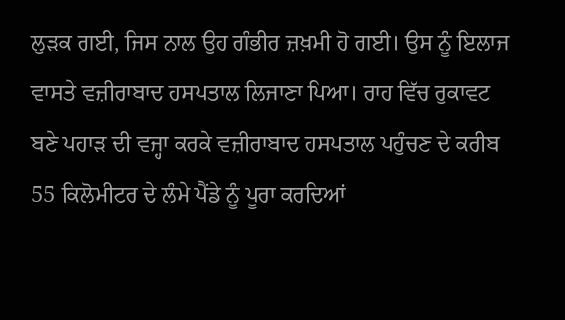ਲੁੜਕ ਗਈ, ਜਿਸ ਨਾਲ ਉਹ ਗੰਭੀਰ ਜ਼ਖ਼ਮੀ ਹੋ ਗਈ। ਉਸ ਨੂੰ ਇਲਾਜ ਵਾਸਤੇ ਵਜ਼ੀਰਾਬਾਦ ਹਸਪਤਾਲ ਲਿਜਾਣਾ ਪਿਆ। ਰਾਹ ਵਿੱਚ ਰੁਕਾਵਟ ਬਣੇ ਪਹਾੜ ਦੀ ਵਜ੍ਹਾ ਕਰਕੇ ਵਜ਼ੀਰਾਬਾਦ ਹਸਪਤਾਲ ਪਹੁੰਚਣ ਦੇ ਕਰੀਬ 55 ਕਿਲੋਮੀਟਰ ਦੇ ਲੰਮੇ ਪੈਂਡੇ ਨੂੰ ਪੂਰਾ ਕਰਦਿਆਂ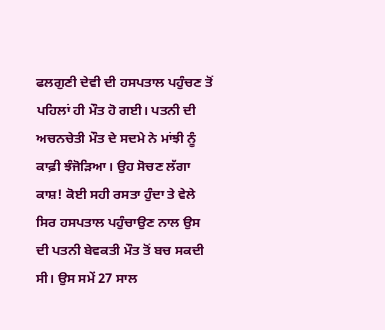ਫਲਗੁਣੀ ਦੇਵੀ ਦੀ ਹਸਪਤਾਲ ਪਹੁੰਚਣ ਤੋਂ ਪਹਿਲਾਂ ਹੀ ਮੌਤ ਹੋ ਗਈ। ਪਤਨੀ ਦੀ ਅਚਨਚੇਤੀ ਮੌਤ ਦੇ ਸਦਮੇ ਨੇ ਮਾਂਝੀ ਨੂੰ ਕਾਫ਼ੀ ਝੰਜੋੜਿਆ। ਉਹ ਸੋਚਣ ਲੱਗਾ ਕਾਸ਼! ਕੋਈ ਸਹੀ ਰਸਤਾ ਹੁੰਦਾ ਤੇ ਵੇਲੇ ਸਿਰ ਹਸਪਤਾਲ ਪਹੁੰਚਾਉਣ ਨਾਲ ਉਸ ਦੀ ਪਤਨੀ ਬੇਵਕਤੀ ਮੌਤ ਤੋਂ ਬਚ ਸਕਦੀ ਸੀ। ਉਸ ਸਮੇਂ 27 ਸਾਲ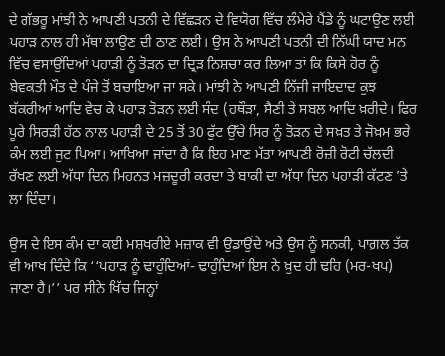ਦੇ ਗੱਭਰੂ ਮਾਂਝੀ ਨੇ ਆਪਣੀ ਪਤਨੀ ਦੇ ਵਿੱਛੜਨ ਦੇ ਵਿਯੋਗ ਵਿੱਚ ਲੰਮੇਰੇ ਪੈਂਡੇ ਨੂੰ ਘਟਾਉਣ ਲਈ ਪਹਾੜ ਨਾਲ ਹੀ ਮੱਥਾ ਲਾਉਣ ਦੀ ਠਾਣ ਲਈ। ਉਸ ਨੇ ਆਪਣੀ ਪਤਨੀ ਦੀ ਨਿੱਘੀ ਯਾਦ ਮਨ ਵਿੱਚ ਵਸਾਉਂਦਿਆਂ ਪਹਾੜੀ ਨੂੰ ਤੋੜਨ ਦਾ ਦ੍ਰਿੜ ਨਿਸ਼ਚਾ ਕਰ ਲਿਆ ਤਾਂ ਕਿ ਕਿਸੇ ਹੋਰ ਨੂੰ ਬੇਵਕਤੀ ਮੌਤ ਦੇ ਪੰਜੇ ਤੋਂ ਬਚਾਇਆ ਜਾ ਸਕੇ। ਮਾਂਝੀ ਨੇ ਆਪਣੀ ਨਿੱਜੀ ਜਾਇਦਾਦ ਕੁਝ ਬੱਕਰੀਆਂ ਆਦਿ ਵੇਚ ਕੇ ਪਹਾੜ ਤੋੜਨ ਲਈ ਸੰਦ (ਹਥੌੜਾ, ਸੈਣੀ ਤੇ ਸਬਲ ਆਦਿ ਖ਼ਰੀਦੇ। ਫਿਰ ਪੂਰੇ ਸਿਰੜੀ ਹੱਠ ਨਾਲ ਪਹਾੜੀ ਦੇ 25 ਤੋਂ 30 ਫੁੱਟ ਉੱਚੇ ਸਿਰ ਨੂੰ ਤੋੜਨ ਦੇ ਸਖ਼ਤ ਤੇ ਜੋਖ਼ਮ ਭਰੇ ਕੰਮ ਲਈ ਜੁਟ ਪਿਆ। ਆਖਿਆ ਜਾਂਦਾ ਹੈ ਕਿ ਇਹ ਮਾਣ ਮੱਤਾ ਆਪਣੀ ਰੋਜ਼ੀ ਰੋਟੀ ਚੱਲਦੀ ਰੱਖਣ ਲਈ ਅੱਧਾ ਦਿਨ ਮਿਹਨਤ ਮਜ਼ਦੂਰੀ ਕਰਦਾ ਤੇ ਬਾਕੀ ਦਾ ਅੱਧਾ ਦਿਨ ਪਹਾੜੀ ਕੱਟਣ ’ਤੇ ਲਾ ਦਿੰਦਾ।

ਉਸ ਦੇ ਇਸ ਕੰਮ ਦਾ ਕਈ ਮਸ਼ਖਰੀਏ ਮਜ਼ਾਕ ਵੀ ਉਡਾਉਂਦੇ ਅਤੇ ਉਸ ਨੂੰ ਸਨਕੀ, ਪਾਗ਼ਲ ਤੱਕ ਵੀ ਆਖ ਦਿੰਦੇ ਕਿ ‘‘ਪਹਾੜ ਨੂੰ ਢਾਹੁੰਦਿਆਂ- ਢਾਹੁੰਦਿਆਂ ਇਸ ਨੇ ਖ਼ੁਦ ਹੀ ਢਹਿ (ਮਰ-ਖਪ) ਜਾਣਾ ਹੈ।’’ ਪਰ ਸੀਨੇ ਖਿੱਚ ਜਿਨ੍ਹਾਂ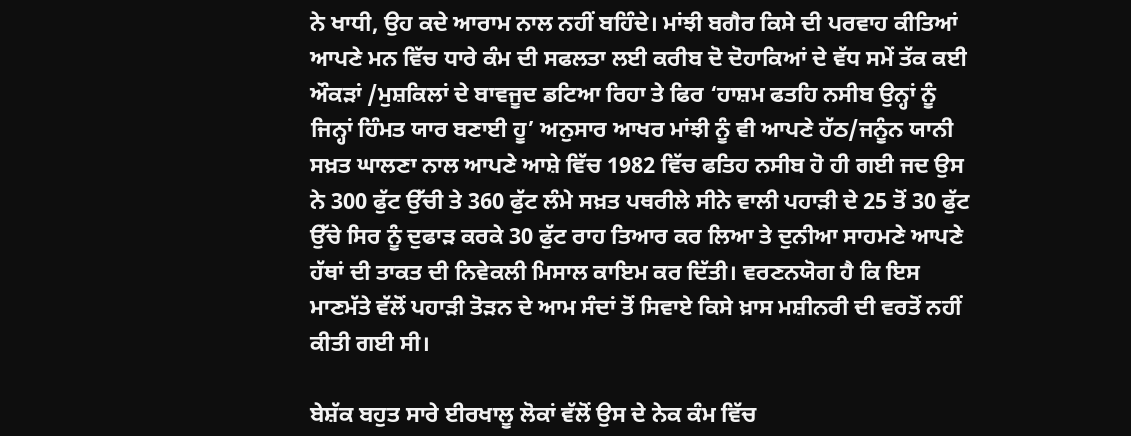ਨੇ ਖਾਧੀ, ਉਹ ਕਦੇ ਆਰਾਮ ਨਾਲ ਨਹੀਂ ਬਹਿੰਦੇ। ਮਾਂਝੀ ਬਗੈਰ ਕਿਸੇ ਦੀ ਪਰਵਾਹ ਕੀਤਿਆਂ ਆਪਣੇ ਮਨ ਵਿੱਚ ਧਾਰੇ ਕੰਮ ਦੀ ਸਫਲਤਾ ਲਈ ਕਰੀਬ ਦੋ ਦੋਹਾਕਿਆਂ ਦੇ ਵੱਧ ਸਮੇਂ ਤੱਕ ਕਈ ਔਕੜਾਂ /ਮੁਸ਼ਕਿਲਾਂ ਦੇ ਬਾਵਜੂਦ ਡਟਿਆ ਰਿਹਾ ਤੇ ਫਿਰ ‘ਹਾਸ਼ਮ ਫਤਹਿ ਨਸੀਬ ਉਨ੍ਹਾਂ ਨੂੰ ਜਿਨ੍ਹਾਂ ਹਿੰਮਤ ਯਾਰ ਬਣਾਈ ਹੂ’ ਅਨੁਸਾਰ ਆਖਰ ਮਾਂਝੀ ਨੂੰ ਵੀ ਆਪਣੇ ਹੱਠ/ਜਨੂੰਨ ਯਾਨੀ ਸਖ਼ਤ ਘਾਲਣਾ ਨਾਲ ਆਪਣੇ ਆਸ਼ੇ ਵਿੱਚ 1982 ਵਿੱਚ ਫਤਿਹ ਨਸੀਬ ਹੋ ਹੀ ਗਈ ਜਦ ਉਸ ਨੇ 300 ਫੁੱਟ ਉੱਚੀ ਤੇ 360 ਫੁੱਟ ਲੰਮੇ ਸਖ਼ਤ ਪਥਰੀਲੇ ਸੀਨੇ ਵਾਲੀ ਪਹਾੜੀ ਦੇ 25 ਤੋਂ 30 ਫੁੱਟ ਉੱਚੇ ਸਿਰ ਨੂੰ ਦੁਫਾੜ ਕਰਕੇ 30 ਫੁੱਟ ਰਾਹ ਤਿਆਰ ਕਰ ਲਿਆ ਤੇ ਦੁਨੀਆ ਸਾਹਮਣੇ ਆਪਣੇ ਹੱਥਾਂ ਦੀ ਤਾਕਤ ਦੀ ਨਿਵੇਕਲੀ ਮਿਸਾਲ ਕਾਇਮ ਕਰ ਦਿੱਤੀ। ਵਰਣਨਯੋਗ ਹੈ ਕਿ ਇਸ ਮਾਣਮੱਤੇ ਵੱਲੋਂ ਪਹਾੜੀ ਤੋੜਨ ਦੇ ਆਮ ਸੰਦਾਂ ਤੋਂ ਸਿਵਾਏ ਕਿਸੇ ਖ਼ਾਸ ਮਸ਼ੀਨਰੀ ਦੀ ਵਰਤੋਂ ਨਹੀਂ ਕੀਤੀ ਗਈ ਸੀ।

ਬੇਸ਼ੱਕ ਬਹੁਤ ਸਾਰੇ ਈਰਖਾਲੂ ਲੋਕਾਂ ਵੱਲੋਂ ਉਸ ਦੇ ਨੇਕ ਕੰਮ ਵਿੱਚ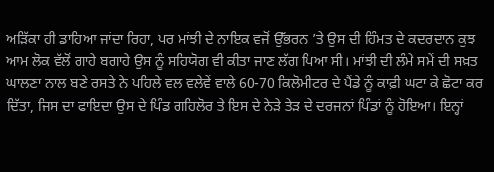ਅੜਿੱਕਾ ਹੀ ਡਾਹਿਆ ਜਾਂਦਾ ਰਿਹਾ, ਪਰ ਮਾਂਝੀ ਦੇ ਨਾਇਕ ਵਜੋਂ ਉੱਭਰਨ ’ਤੇ ਉਸ ਦੀ ਹਿੰਮਤ ਦੇ ਕਦਰਦਾਨ ਕੁਝ ਆਮ ਲੋਕ ਵੱਲੋਂ ਗਾਹੇ ਬਗਾਹੇ ਉਸ ਨੂੰ ਸਹਿਯੋਗ ਵੀ ਕੀਤਾ ਜਾਣ ਲੱਗ ਪਿਆ ਸੀ। ਮਾਂਝੀ ਦੀ ਲੰਮੇ ਸਮੇਂ ਦੀ ਸਖ਼ਤ ਘਾਲਣਾ ਨਾਲ ਬਣੇ ਰਸਤੇ ਨੇ ਪਹਿਲੇ ਵਲ ਵਲੇਵੇਂ ਵਾਲੇ 60-70 ਕਿਲੋਮੀਟਰ ਦੇ ਪੈਂਡੇ ਨੂੰ ਕਾਫ਼ੀ ਘਟਾ ਕੇ ਛੋਟਾ ਕਰ ਦਿੱਤਾ, ਜਿਸ ਦਾ ਫਾਇਦਾ ਉਸ ਦੇ ਪਿੰਡ ਗਹਿਲੋਰ ਤੇ ਇਸ ਦੇ ਨੇੜੇ ਤੇੜ ਦੇ ਦਰਜਨਾਂ ਪਿੰਡਾਂ ਨੂੰ ਹੋਇਆ। ਇਨ੍ਹਾਂ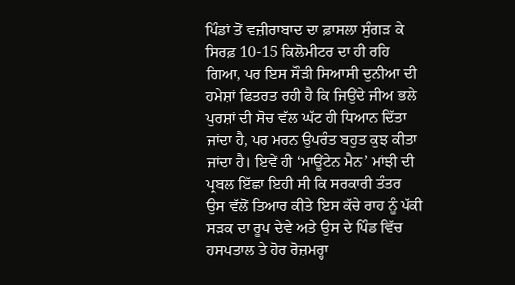ਪਿੰਡਾਂ ਤੋਂ ਵਜ਼ੀਰਾਬਾਦ ਦਾ ਫ਼ਾਸਲਾ ਸੁੰਗੜ ਕੇ ਸਿਰਫ਼ 10-15 ਕਿਲੋਮੀਟਰ ਦਾ ਹੀ ਰਹਿ ਗਿਆ, ਪਰ ਇਸ ਸੌੜੀ ਸਿਆਸੀ ਦੁਨੀਆ ਦੀ ਹਮੇਸ਼ਾਂ ਫਿਤਰਤ ਰਹੀ ਹੈ ਕਿ ਜਿਉਂਦੇ ਜੀਅ ਭਲੇ ਪੁਰਸ਼ਾਂ ਦੀ ਸੋਚ ਵੱਲ ਘੱਟ ਹੀ ਧਿਆਨ ਦਿੱਤਾ ਜਾਂਦਾ ਹੈ, ਪਰ ਮਰਨ ਉਪਰੰਤ ਬਹੁਤ ਕੁਝ ਕੀਤਾ ਜਾਂਦਾ ਹੈ। ਇਵੇਂ ਹੀ ‘ਮਾਊਂਟੇਨ ਮੈਨ’ ਮਾਂਝੀ ਦੀ ਪ੍ਰਬਲ ਇੱਛਾ ਇਹੀ ਸੀ ਕਿ ਸਰਕਾਰੀ ਤੰਤਰ ਉਸ ਵੱਲੋਂ ਤਿਆਰ ਕੀਤੇ ਇਸ ਕੱਚੇ ਰਾਹ ਨੂੰ ਪੱਕੀ ਸੜਕ ਦਾ ਰੂਪ ਦੇਵੇ ਅਤੇ ਉਸ ਦੇ ਪਿੰਡ ਵਿੱਚ ਹਸਪਤਾਲ ਤੇ ਹੋਰ ਰੋਜ਼ਮਰ੍ਹਾ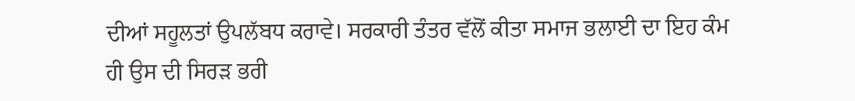ਦੀਆਂ ਸਹੂਲਤਾਂ ਉਪਲੱਬਧ ਕਰਾਵੇ। ਸਰਕਾਰੀ ਤੰਤਰ ਵੱਲੋਂ ਕੀਤਾ ਸਮਾਜ ਭਲਾਈ ਦਾ ਇਹ ਕੰਮ ਹੀ ਉਸ ਦੀ ਸਿਰੜ ਭਰੀ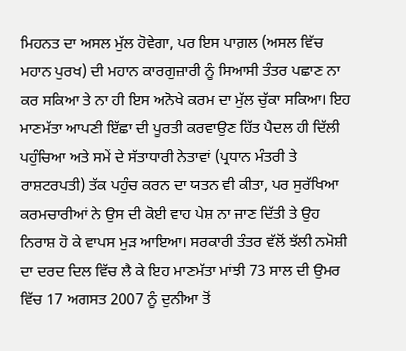ਮਿਹਨਤ ਦਾ ਅਸਲ ਮੁੱਲ ਹੋਵੇਗਾ, ਪਰ ਇਸ ਪਾਗ਼ਲ (ਅਸਲ ਵਿੱਚ ਮਹਾਨ ਪੁਰਖ) ਦੀ ਮਹਾਨ ਕਾਰਗੁਜ਼ਾਰੀ ਨੂੰ ਸਿਆਸੀ ਤੰਤਰ ਪਛਾਣ ਨਾ ਕਰ ਸਕਿਆ ਤੇ ਨਾ ਹੀ ਇਸ ਅਨੋਖੇ ਕਰਮ ਦਾ ਮੁੱਲ ਚੁੱਕਾ ਸਕਿਆ। ਇਹ ਮਾਣਮੱਤਾ ਆਪਣੀ ਇੱਛਾ ਦੀ ਪੂਰਤੀ ਕਰਵਾਉਣ ਹਿੱਤ ਪੈਦਲ ਹੀ ਦਿੱਲੀ ਪਹੁੰਚਿਆ ਅਤੇ ਸਮੇਂ ਦੇ ਸੱਤਾਧਾਰੀ ਨੇਤਾਵਾਂ (ਪ੍ਰਧਾਨ ਮੰਤਰੀ ਤੇ ਰਾਸ਼ਟਰਪਤੀ) ਤੱਕ ਪਹੁੰਚ ਕਰਨ ਦਾ ਯਤਨ ਵੀ ਕੀਤਾ, ਪਰ ਸੁਰੱਖਿਆ ਕਰਮਚਾਰੀਆਂ ਨੇ ਉਸ ਦੀ ਕੋਈ ਵਾਹ ਪੇਸ਼ ਨਾ ਜਾਣ ਦਿੱਤੀ ਤੇ ਉਹ ਨਿਰਾਸ਼ ਹੋ ਕੇ ਵਾਪਸ ਮੁੜ ਆਇਆ। ਸਰਕਾਰੀ ਤੰਤਰ ਵੱਲੋਂ ਝੱਲੀ ਨਮੋਸ਼ੀ ਦਾ ਦਰਦ ਦਿਲ ਵਿੱਚ ਲੈ ਕੇ ਇਹ ਮਾਣਮੱਤਾ ਮਾਂਝੀ 73 ਸਾਲ ਦੀ ਉਮਰ ਵਿੱਚ 17 ਅਗਸਤ 2007 ਨੂੰ ਦੁਨੀਆ ਤੋਂ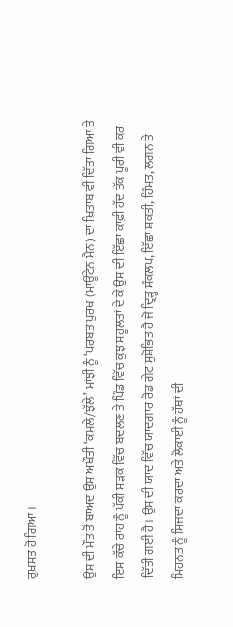ਰੁਖ਼ਸਤ ਹੋ ਗਿਆ।

ਉਸ ਦੀ ਮੌਤ ਤੋਂ ਬਾਅਦ ਉਸ ਅਖੌਤੀ ‘ਕਮਲੇ/ਝੱਲੇ’ ਮਾਂਝੀ ਨੂੰ ‘ਪਰਬਤ ਪੁਰਖ (ਮਾਊਂਟੇਨ ਮੈਨ) ਦਾ ਖ਼ਿਤਾਬ ਵੀ ਦਿੱਤਾ ਗਿਆ ਤੇ ਇਸ ਕੱਚੇ ਰਾਹ ਨੂੰ ਪੱਕੀ ਸੜਕ ਵਿੱਚ ਬਦਲਣ ਤੇ ਪਿੰਡ ਵਿੱਚ ਕੁਝ ਸਹੂਲਤਾਂ ਦੇ ਕੇ ਉਸ ਦੀ ਇੱਛਾ ਕਾਫ਼ੀ ਹੱਦ ਤੱਕ ਪੂਰੀ ਵੀ ਕਰ ਦਿੱਤੀ ਗਈ ਹੈ। ਉਸ ਦੀ ਯਾਦ ਵਿੱਚ ਯਾਦਗਾਰ ਰੋਡ ਗੇਟ ਸੁਸ਼ੋਭਿਤ ਹੈ ਜੋ ਦ੍ਰਿੜ੍ਹ ਸੰਕਲਪ, ਇੱਛਾ ਸ਼ਕਤੀ, ਹਿੰਮਤ, ਲਗਨ ਤੇ ਮਿਹਨਤ ਨੂੰ ਸਿਜਦਾ ਕਰਦਾ ਅਤੇ ਲੋਕਾਈ ਨੂੰ ਹੱਥਾਂ ਦੀ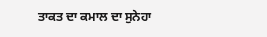ਤਾਕਤ ਦਾ ਕਮਾਲ ਦਾ ਸੁਨੇਹਾ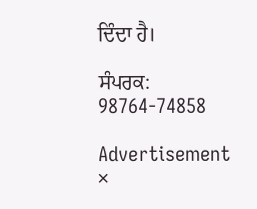ਦਿੰਦਾ ਹੈ।

ਸੰਪਰਕ: 98764-74858

Advertisement
×